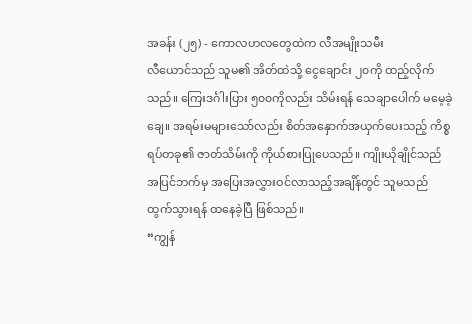အခန်း (၂၅) - ကောလဟလတွေထဲက လီအမျိုးသမီး
လီယောင်သည် သူမ၏ အိတ်ထဲသို့ ငွေချောင်း ၂၀ကို ထည့်လိုက်သည်။ ကြေးဒင်္ဂါးပြား ၅၀၀ကိုလည်း သိမ်းရန် သေချာပေါက် မမေ့ခဲ့ချေ။ အရမ်းမများသော်လည်း စိတ်အနှောက်အယှက်ပေးသည့် ကိစ္စရပ်တခု၏ ဇာတ်သိမ်းကို ကိုယ်စားပြုပေသည်။ ကျိုးယိုချိုင်သည် အပြင်ဘက်မှ အပြေးအလွှားဝင်လာသည့်အချိန်တွင် သူမသည် ထွက်သွားရန် ထနေခဲ့ပြီ ဖြစ်သည်။
“ကျွန်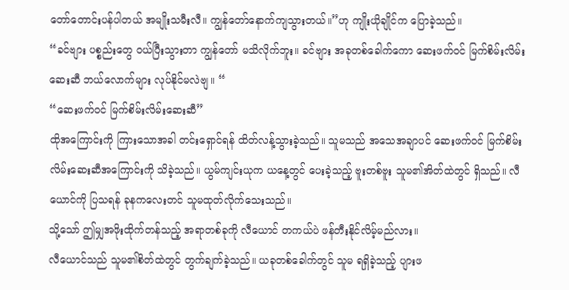တော်တောင်းပန်ပါတယ် အမျိုးသမီးလီ။ ကျွန်တော်နောက်ကျသွားတယ်။”ဟု ကျိုးယိုချိုင်က ပြောခဲ့သည်။
“ခင်ဗျား ပစ္စည်းတွေ ဝယ်ပြီးသွားတာ ကျွန်တော် မသိလိုက်ဘူး။ ခင်ဗျား အခုတစ်ခေါက်ကော ဆေးဖက်ဝင် မြက်စိမ်းလိမ်းဆေးဆီ ဘယ်လောက်များ လုပ်နိုင်မလဲဗျ။ “
“ဆေးဖက်ဝင် မြက်စိမ်းလိမ်းဆေးဆီ”
ထိုအကြောင်းကို ကြားသောအခါ တင်းရှောင်ရန် ထိတ်လန့်သွားခဲ့သည်။ သူမသည် အသေအချာပင် ဆေးဖက်ဝင် မြက်စိမ်းလိမ်းဆေးဆီအကြောင်းကို သိခဲ့သည်။ ယွမ်ကျင်းယုက ယနေ့တွင် ပေးခဲ့သည့် ဗူးတစ်ဗူး သူမ၏အိတ်ထဲတွင် ရှိသည်။ လီယောင်ကို ပြသရန် ခုနကလေးတင် သူမထုတ်လိုက်သေးသည်။
သို့သော် ဤမျှအဖိုးထိုက်တန်သည့် အရာတစ်ခုကို လီယောင် တကယ်ပဲ ဖန်တီးနိုင်လိမ့်မည်လား။
လီယောင်သည် သူမ၏စိတ်ထဲတွင် တွက်ချက်ခဲ့သည်။ ယခုတစ်ခေါက်တွင် သူမ ရရှိခဲ့သည့် ပျားဖ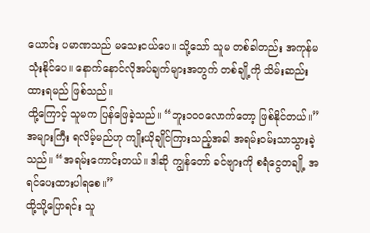ယောင်း ပမာဏသည် မသေးငယ်ပေ။ သို့သော် သူမ တစ်ခါတည်း အကုန်မသုံးနိုင်ပေ။ နောက်နောင်လိုအပ်ချက်များအတွက် တစ်ချို့ကို သိမ်းဆည်းထားရမည် ဖြစ်သည်။
ထို့ကြောင့် သူမက ပြန်ဖြေခဲ့သည်။ “ဘူး၁၀၀လောက်တော့ ဖြစ်နိုင်တယ်။”
အများကြီး ရလိမ့်မည်ဟု ကျိုးယိုချိုင်ကြားသည့်အခါ အရမ်းဝမ်းသာသွားခဲ့သည်။ “အရမ်းကောင်းတယ်။ ဒါဆို ကျွန်တော် ခင်ဗျားကို စရံငွေတချို့ အရင်ပေးထားပါရစေ။”
ထို့သို့ပြောရင်း သူ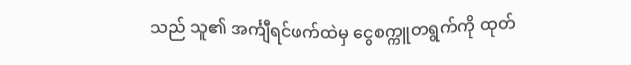သည် သူ၏ အင်္ကျီရင်ဖက်ထဲမှ ငွေစက္ကူတရွက်ကို ထုတ်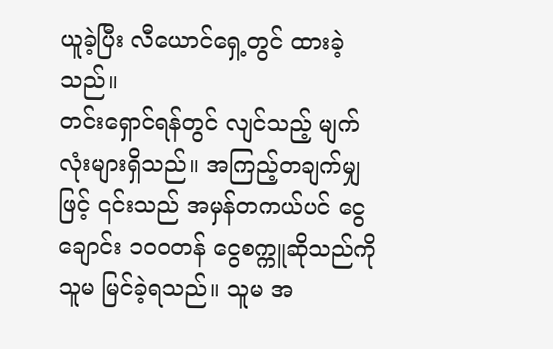ယူခဲ့ပြီး လီယောင်ရှေ့တွင် ထားခဲ့သည်။
တင်းရှောင်ရန်တွင် လျင်သည့် မျက်လုံးများရှိသည်။ အကြည့်တချက်မျှဖြင့် ၎င်းသည် အမှန်တကယ်ပင် ငွေချောင်း ၁၀၀တန် ငွေစက္ကူဆိုသည်ကို သူမ မြင်ခဲ့ရသည်။ သူမ အ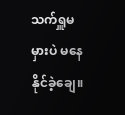သက်ရှူမမှားပဲ မနေနိုင်ခဲ့ချေ။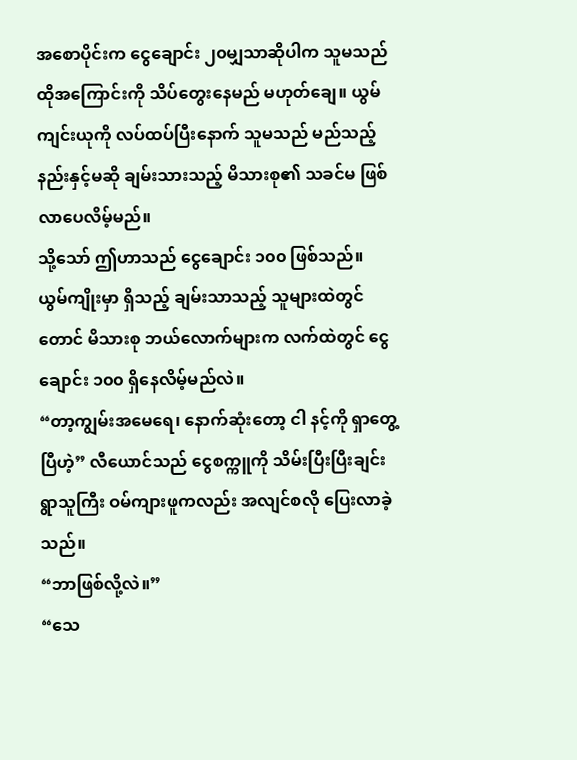အစောပိုင်းက ငွေချောင်း ၂၀မျှသာဆိုပါက သူမသည် ထိုအကြောင်းကို သိပ်တွေးနေမည် မဟုတ်ချေ။ ယွမ်ကျင်းယုကို လပ်ထပ်ပြီးနောက် သူမသည် မည်သည့်နည်းနှင့်မဆို ချမ်းသားသည့် မိသားစု၏ သခင်မ ဖြစ်လာပေလိမ့်မည်။
သို့သော် ဤဟာသည် ငွေချောင်း ၁၀၀ ဖြစ်သည်။
ယွမ်ကျိုးမှာ ရှိသည့် ချမ်းသာသည့် သူများထဲတွင်တောင် မိသားစု ဘယ်လောက်များက လက်ထဲတွင် ငွေချောင်း ၁၀၀ ရှိနေလိမ့်မည်လဲ။
“တာ့ကျွမ်းအမေရေ၊ နောက်ဆုံးတော့ ငါ နင့်ကို ရှာတွေ့ပြီဟဲ့” လီယောင်သည် ငွေစက္ကူကို သိမ်းပြီးပြီးချင်း ရွာသူကြီး ဝမ်ကျားဖူကလည်း အလျင်စလို ပြေးလာခဲ့သည်။
“ဘာဖြစ်လို့လဲ။”
“သေ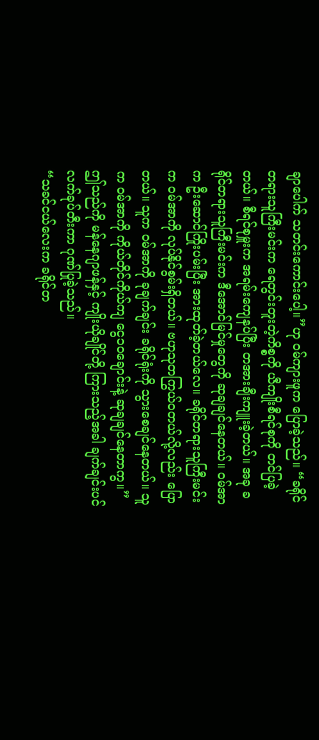ချာပေါက် သတင်းကောင်းပေါ့။”ဟု ဝမ်ကျားဖူက ပြောခဲ့သည်။ “ခရိုင်တရားသူကြီးမင်းက ရေတွင်းတူးတဲ့ကိစ္စကို ယီကျိုးစီရင်စုကို တင်ပြခဲ့တယ်။ စီရင်စုမှူးက အရမ်းကျေနပ်ပြီး တအားချီးကျူးခဲ့တယ်။ အခု ခရိုင်တရားသူကြီးမင်းက ဒီအောင်မြင်မှုတွေကို ဆုချချင်နေတယ်။ ဝမ်အာက ဦးဆောင်ကြိုးပမ်းပြီး အားထုတ်ခဲ့တယ်လေ။ ခရိုင်တရားသူကြီးမင်းက ဝမ်အာကို လုပ်နိုင်စွမ်းရှိတယ်။ ဗဟုသုတကြွယ်၀တယ်လို့လည်း ပြောတယ်။ သူက ဝမ်အာကို ခုချက်ချင်း ခရိုင်ရုံးကို သွားစေချင်နေတယ်။ သူက ဝမ်အာကို ကိုယ်တိုင်ကိုယ်ကျ ငွေ၁၀ချောင်းနဲ့ ဆုချချင်နေတာကွ။”
ဤသည်ကို မန်နေဂျာဖန်နှင့် ကျိုးယိုချိုင်တို့ ကြားသည့်အခါ ချက်ချင်းပင် လက်ခုပ်တီးကာ ဂုဏ်ပြုခဲ့သည်။
“သခင်ငယ်လေးက ခရိုင်တ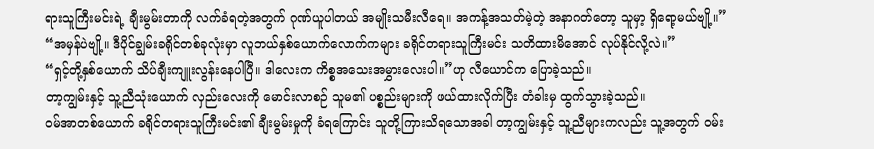ရားသူကြီးမင်းရဲ့ ချီးမွမ်းတာကို လက်ခံရတဲ့အတွက် ဂုဏ်ယူပါတယ် အမျိုးသမီးလီရေ။ အကန့်အသတ်မဲ့တဲ့ အနာဂတ်တော့ သူမှာ့ ရှိရော့မယ်ဗျို့။”
“အမှန်ပဲဗျို့။ ဒီပိုင်ချွမ်းခရိုင်တစ်ခုလုံးမှာ လူဘယ်နှစ်ယောက်လောက်ကများ ခရိုင်တရားသူကြီးမင်း သတိထားမိအောင် လုပ်နိုင်လို့လဲ။”
“ရှင့်တို့နှစ်ယောက် သိပ်ချီးကျူးလွန်းနေပါပြီ။ ဒါလေးက ကိစ္စအသေးအမွှားလေးပါ။”ဟု လီယောင်က ပြောခဲ့သည်။
တာ့ကျွမ်းနှင့် သူ့ညီသုံးယောက် လှည်းလေးကို မောင်းလာစဉ် သူမ၏ ပစ္စည်းများကို ဖယ်ထားလိုက်ပြီး တံခါးမှ ထွက်သွားခဲ့သည်။
ဝမ်အာတစ်ယောက် ခရိုင်တရားသူကြီးမင်း၏ ချီးမွမ်းမှုကို ခံရကြောင်း သူတို့ကြားသိရသောအခါ တာ့ကျွမ်းနှင့် သူ့ညီများကလည်း သူ့အတွက် ဝမ်း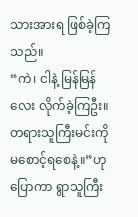သားအားရ ဖြစ်ခဲ့ကြသည်။
“ကဲ၊ ငါနဲ့ မြန်မြန်လေး လိုက်ခဲ့ကြဦး။ တရားသူကြီးမင်းကို မစောင့်ရစေနဲ့။”ဟု ပြောကာ ရွာသူကြီး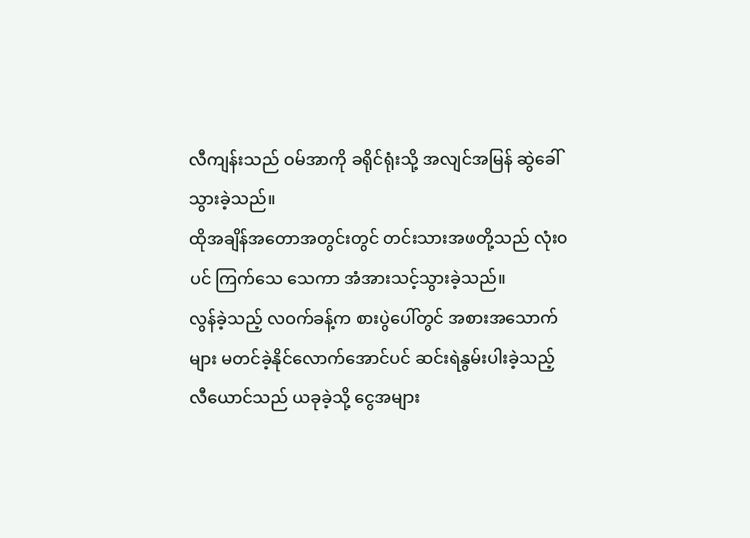လီကျန်းသည် ဝမ်အာကို ခရိုင်ရုံးသို့ အလျင်အမြန် ဆွဲခေါ်သွားခဲ့သည်။
ထိုအချိန်အတောအတွင်းတွင် တင်းသားအဖတို့သည် လုံး၀ပင် ကြက်သေ သေကာ အံအားသင့်သွားခဲ့သည်။
လွန်ခဲ့သည့် လဝက်ခန့်က စားပွဲပေါ်တွင် အစားအသောက်များ မတင်ခဲ့နိုင်လောက်အောင်ပင် ဆင်းရဲနွမ်းပါးခဲ့သည့် လီယောင်သည် ယခုခဲ့သို့ ငွေအများ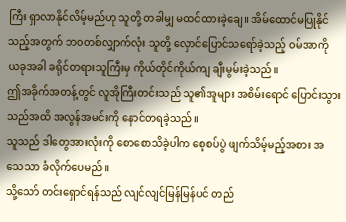ကြီး ရှာလာနိုင်လိမ့်မည်ဟု သူတို့ တခါမျှ မထင်ထားခဲ့ချေ။ အိမ်ထောင်မပြုနိုင်သည့်အတွက် ဘ၀တစ်လျှာက်လုံး သူတို့ လှောင်ပြောင်သရော်ခဲ့သည့် ဝမ်အာကို ယခုအခါ ခရိုင်တရားသူကြီးမှ ကိုယ်တိုင်ကိုယ်ကျ ချီးမွမ်းခဲ့သည်။
ဤအခိုက်အတန့်တွင် လူအိုကြီးတင်းသည် သူ၏အူများ အစိမ်းရောင် ပြောင်းသွားသည်အထိ အလွန်အမင်းကို နောင်တရခဲ့သည်။
သူသည် ဒါတွေအားလုံးကို စောစောသိခဲ့ပါက စေ့စပ်ပွဲ ဖျက်သိမ့်မည့်အစား အသေသာ ခံလိုက်ပေမည်။
သို့သော် တင်းရှောင်ရန်သည် လျင်လျင်မြန်မြန်ပင် တည်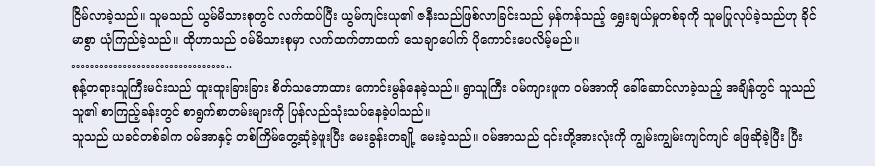ငြိမ်လာခဲ့သည်။ သူမသည် ယွမ်မိသားစုတွင် လက်ထပ်ပြီး ယွမ်ကျင်းယု၏ ဇနီးသည်ဖြစ်လာခြင်းသည် မှန်ကန်သည့် ရွှေးချယ်မှုတစ်ခုကို သူမပြုလုပ်ခဲ့သည်ဟု ခိုင်မာစွာ ယုံကြည်ခဲ့သည်။ ထိုဟာသည် ဝမ်မိသားစုမှာ လက်ထက်တာထက် သေချာပေါက် ပိုကောင်းပေလိမ့်မည်။
……………………………..
စုန့်တရားသူကြီးမင်းသည် ထူးထူးခြားခြား စိတ်သဘောထား ကောင်းမွန်နေခဲ့သည်။ ရွာသူကြီး ဝမ်ကျားဖူက ဝမ်အာကို ခေါ်ဆောင်လာခဲ့သည့် အချိန်တွင် သူသည် သူ၏ စာကြည့်ခန်းတွင် စာရွက်စာတမ်းများကို ပြန်လည်သုံးသပ်နေခဲ့ပါသည်။
သူသည် ယခင်တစ်ခါက ဝမ်အာနှင့် တစ်ကြိမ်တွေ့ဆုံခဲ့ဖူးပြီး မေးခွန်းတချို့ မေးခဲ့သည်။ ဝမ်အာသည် ၎င်းတို့အားလုံးကို ကျွမ်းကျွမ်းကျင်ကျင် ဖြေဆိုခဲ့ပြီး ပြီး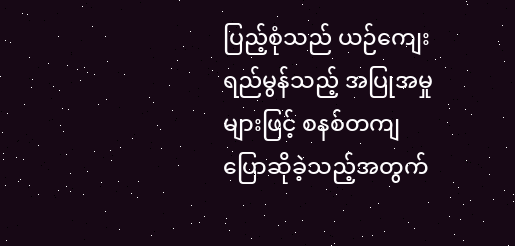ပြည့်စုံသည် ယဉ်ကျေးရည်မွန်သည့် အပြုအမှုများဖြင့် စနစ်တကျ ပြောဆိုခဲ့သည့်အတွက်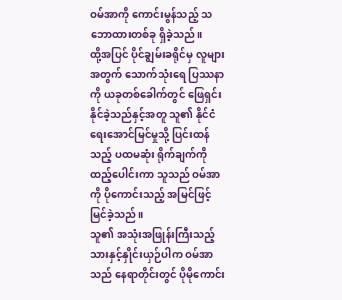ဝမ်အာကို ကောင်းမွန်သည့် သဘောထားတစ်ခု ရှိခဲ့သည်။
ထို့အပြင် ပိုင်ချွမ်းခရိုင်မှ လူများအတွက် သောက်သုံးရေ ပြဿနာကို ယခုတစ်ခေါက်တွင် ဖြေရှင်းနိုင်ခဲ့သည်နှင့်အတူ သူ၏ နိုင်ငံရေးအောင်မြင်မှုသို့ ပြင်းထန်သည့် ပထမဆုံး ရိုက်ချက်ကို ထည့်ပေါင်းကာ သူသည် ဝမ်အာကို ပိုကောင်းသည့် အမြင်ဖြင့် မြင်ခဲ့သည်။
သူ၏ အသုံးအဖြုန်းကြီးသည့် သားနှင့်နှိုင်းယှဉ်ပါက ဝမ်အာသည် နေရာတိုင်းတွင် ပိုမိုကောင်း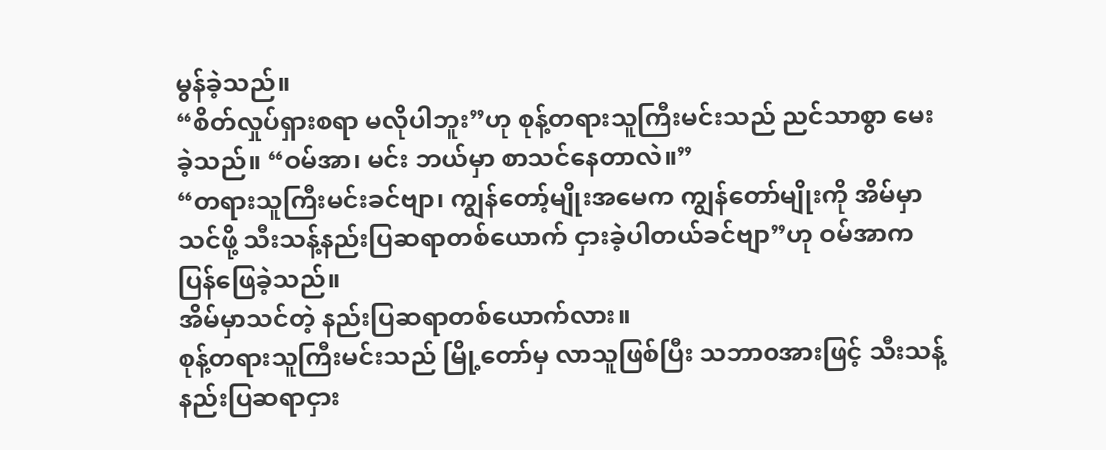မွန်ခဲ့သည်။
“စိတ်လှုပ်ရှားစရာ မလိုပါဘူး”ဟု စုန့်တရားသူကြီးမင်းသည် ညင်သာစွာ မေးခဲ့သည်။ “ဝမ်အာ၊ မင်း ဘယ်မှာ စာသင်နေတာလဲ။”
“တရားသူကြီးမင်းခင်ဗျာ၊ ကျွန်တော့်မျိုးအမေက ကျွန်တော်မျိုးကို အိမ်မှာ သင်ဖို့ သီးသန့်နည်းပြဆရာတစ်ယောက် ငှားခဲ့ပါတယ်ခင်ဗျာ”ဟု ဝမ်အာက ပြန်ဖြေခဲ့သည်။
အိမ်မှာသင်တဲ့ နည်းပြဆရာတစ်ယောက်လား။
စုန့်တရားသူကြီးမင်းသည် မြို့တော်မှ လာသူဖြစ်ပြီး သဘာ၀အားဖြင့် သီးသန့်နည်းပြဆရာငှား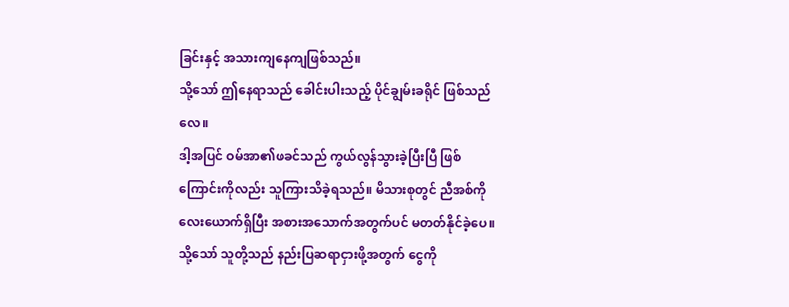ခြင်းနှင့် အသားကျနေကျဖြစ်သည်။
သို့သော် ဤနေရာသည် ခေါင်းပါးသည့် ပိုင်ချွမ်းခရိုင် ဖြစ်သည်လေ။
ဒါ့အပြင် ဝမ်အာ၏ဖခင်သည် ကွယ်လွန်သွားခဲ့ပြီးပြီ ဖြစ်ကြောင်းကိုလည်း သူကြားသိခဲ့ရသည်။ မိသားစုတွင် ညီအစ်ကိုလေးယောက်ရှိပြီး အစားအသောက်အတွက်ပင် မတတ်နိုင်ခဲ့ပေ။ သို့သော် သူတို့သည် နည်းပြဆရာငှားဖို့အတွက် ငွေကို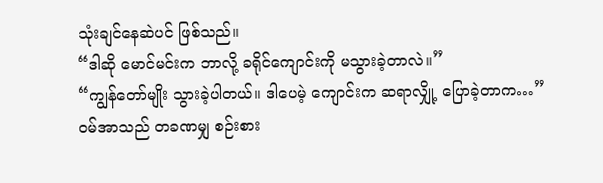သုံးချင်နေဆဲပင် ဖြစ်သည်။
“ဒါဆို မောင်မင်းက ဘာလို့ ခရိုင်ကျောင်းကို မသွားခဲ့တာလဲ။”
“ကျွန်တော်မျိုး သွားခဲ့ပါတယ်။ ဒါပေမဲ့ ကျောင်းက ဆရာလျှို့ ပြောခဲ့တာက…” ဝမ်အာသည် တခဏမျှ စဉ်းစား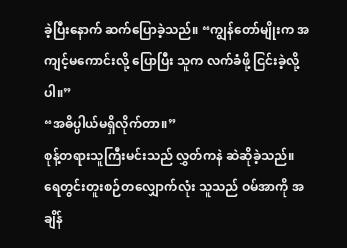ခဲ့ပြီးနောက် ဆက်ပြောခဲ့သည်။ “ကျွန်တော်မျိုးက အကျင့်မကောင်းလို့ ပြောပြီး သူက လက်ခံဖို့ ငြင်းခဲ့လို့ပါ။”
“အဓိပ္ပါယ်မရှိလိုက်တာ။”
စုန့်တရားသူကြီးမင်းသည် လွှတ်ကနဲ ဆဲဆိုခဲ့သည်။
ရေတွင်းတူးစဉ်တလျှောက်လုံး သူသည် ဝမ်အာကို အချိန်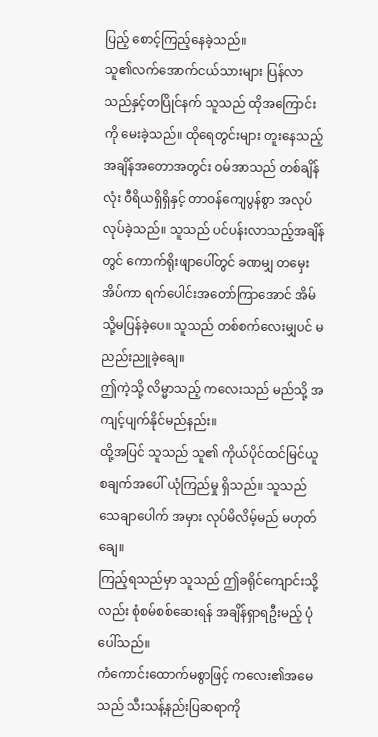ပြည့် စောင့်ကြည့်နေခဲ့သည်။
သူ၏လက်အောက်ငယ်သားများ ပြန်လာသည်နှင့်တပြိုင်နက် သူသည် ထိုအကြောင်းကို မေးခဲ့သည်။ ထိုရေတွင်းများ တူးနေသည့် အချိန်အတောအတွင်း ဝမ်အာသည် တစ်ချိန်လုံး ဝီရိယရှိရှိနှင့် တာဝန်ကျေပွန်စွာ အလုပ်လုပ်ခဲ့သည်။ သူသည် ပင်ပန်းလာသည့်အချိန်တွင် ကောက်ရိုးဖျာပေါ်တွင် ခဏမျှ တမှေးအိပ်ကာ ရက်ပေါင်းအတော်ကြာအောင် အိမ်သို့မပြန်ခဲ့ပေ။ သူသည် တစ်စက်လေးမျှပင် မညည်းညူခဲ့ချေ။
ဤကဲ့သို့ လိမ္မာသည့် ကလေးသည် မည်သို့ အကျင့်ပျက်နိုင်မည်နည်း။
ထို့အပြင် သူသည် သူ၏ ကိုယ်ပိုင်ထင်မြင်ယူစချက်အပေါ် ယုံကြည်မှု ရှိသည်။ သူသည် သေချာပေါက် အမှား လုပ်မိလိမ့်မည် မဟုတ်ချေ။
ကြည့်ရသည်မှာ သူသည် ဤခရိုင်ကျောင်းသို့လည်း စုံစမ်စစ်ဆေးရန် အချိန်ရှာရဦးမည့် ပုံပေါ်သည်။
ကံကောင်းထောက်မစွာဖြင့် ကလေး၏အမေသည် သီးသန့်နည်းပြဆရာကို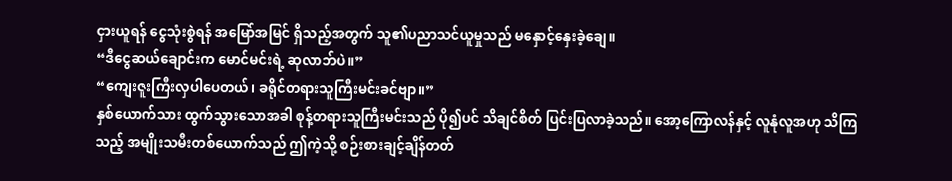ငှားယူရန် ငွေသုံးစွဲရန် အမြော်အမြင် ရှိသည့်အတွက် သူ၏ပညာသင်ယူမှုသည် မနှောင့်နှေးခဲ့ချေ။
“ဒီငွေဆယ်ချောင်းက မောင်မင်းရဲ့ ဆုလာဘ်ပဲ။”
“ကျေးဇူးကြီးလှပါပေတယ်၊ ခရိုင်တရားသူကြီးမင်းခင်ဗျာ။”
နှစ်ယောက်သား ထွက်သွားသောအခါ စုန့်တရားသူကြီးမင်းသည် ပို၍ပင် သိချင်စိတ် ပြင်းပြလာခဲ့သည်။ အော့ကြောလန်နှင့် လူနုံလူအဟု သိကြသည့် အမျိုးသမီးတစ်ယောက်သည် ဤကဲ့သို့ စဉ်းစားချင့်ချိန်တတ်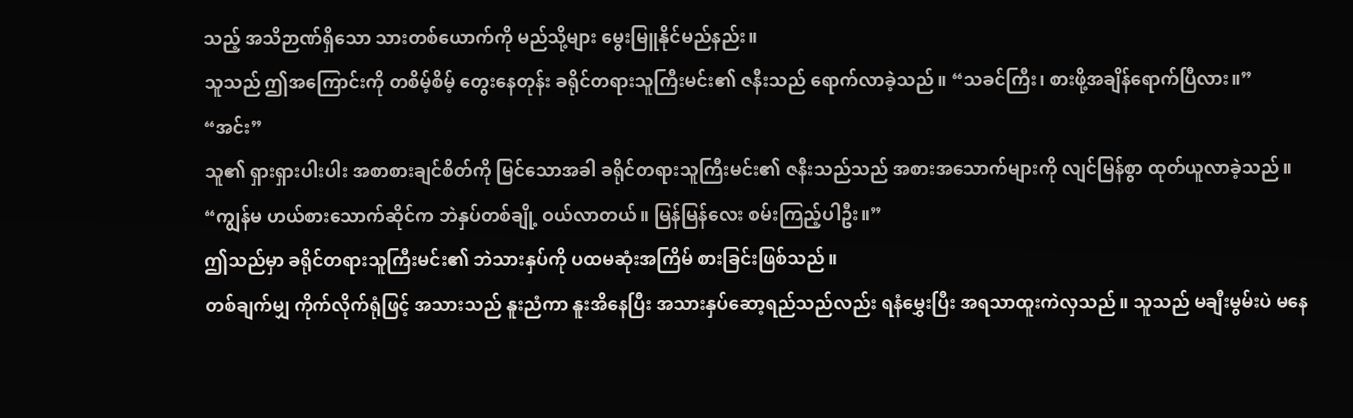သည့် အသိဉာဏ်ရှိသော သားတစ်ယောက်ကို မည်သို့များ မွေးမြူနိုင်မည်နည်း။
သူသည် ဤအကြောင်းကို တစိမ့်စိမ့် တွေးနေတုန်း ခရိုင်တရားသူကြီးမင်း၏ ဇနီးသည် ရောက်လာခဲ့သည်။ “သခင်ကြီး၊ စားဖို့အချိန်ရောက်ပြီလား။”
“အင်း”
သူ၏ ရှားရှားပါးပါး အစာစားချင်စိတ်ကို မြင်သောအခါ ခရိုင်တရားသူကြီးမင်း၏ ဇနီးသည်သည် အစားအသောက်များကို လျင်မြန်စွာ ထုတ်ယူလာခဲ့သည်။
“ကျွန်မ ဟယ်စားသောက်ဆိုင်က ဘဲနှပ်တစ်ချို့ ဝယ်လာတယ်။ မြန်မြန်လေး စမ်းကြည့်ပါဦး။”
ဤသည်မှာ ခရိုင်တရားသူကြီးမင်း၏ ဘဲသားနှပ်ကို ပထမဆုံးအကြိမ် စားခြင်းဖြစ်သည်။
တစ်ချက်မျှ ကိုက်လိုက်ရုံဖြင့် အသားသည် နူးညံကာ နူးအိနေပြီး အသားနှပ်ဆော့ရည်သည်လည်း ရနံမွှေးပြီး အရသာထူးကဲလှသည်။ သူသည် မချီးမွမ်းပဲ မနေ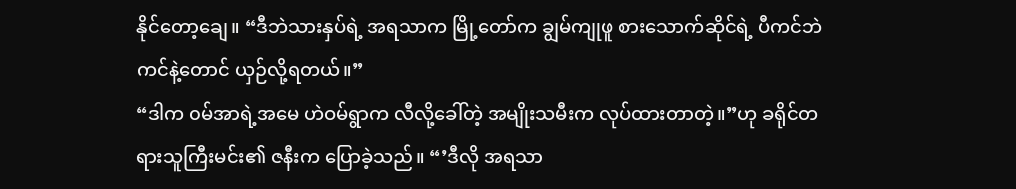နိုင်တော့ချေ။ “ဒီဘဲသားနှပ်ရဲ့ အရသာက မြို့တော်က ချွမ်ကျုဖူ စားသောက်ဆိုင်ရဲ့ ပီကင်ဘဲကင်နဲ့တောင် ယှဉ်လို့ရတယ်။”
“ဒါက ၀မ်အာရဲ့အမေ ဟဲဝမ်ရွာက လီလို့ခေါ်တဲ့ အမျိုးသမီးက လုပ်ထားတာတဲ့။”ဟု ခရိုင်တရားသူကြီးမင်း၏ ဇနီးက ပြောခဲ့သည်။ “’ဒီလို အရသာ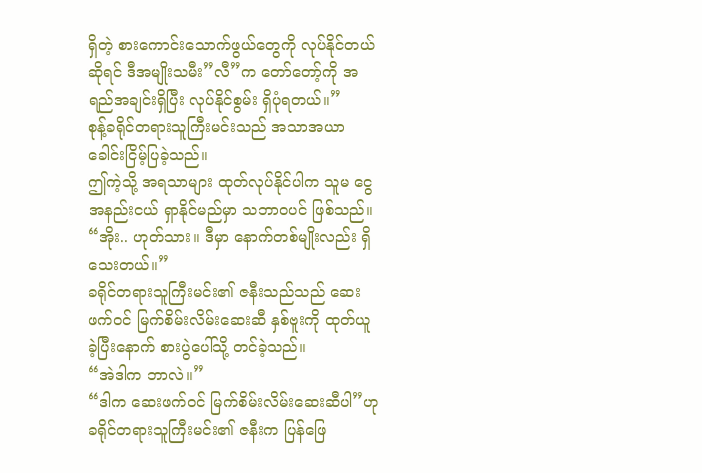ရှိတဲ့ စားကောင်းသောက်ဖွယ်တွေကို လုပ်နိုင်တယ်ဆိုရင် ဒီအမျိုးသမီး”လီ”က တော်တော့်ကို အရည်အချင်းရှိပြီး လုပ်နိုင်စွမ်း ရှိပုံရတယ်။”
စုန့်ခရိုင်တရားသူကြီးမင်းသည် အသာအယာ ခေါင်းငြိမ့်ပြခဲ့သည်။
ဤကဲ့သို့ အရသာများ ထုတ်လုပ်နိုင်ပါက သူမ ငွေအနည်းငယ် ရှာနိုင်မည်မှာ သဘာ၀ပင် ဖြစ်သည်။
“အိုး.. ဟုတ်သား။ ဒီမှာ နောက်တစ်မျိုးလည်း ရှိသေးတယ်။”
ခရိုင်တရားသူကြီးမင်း၏ ဇနီးသည်သည် ဆေးဖက်ဝင် မြက်စိမ်းလိမ်းဆေးဆီ နှစ်ဗူးကို ထုတ်ယူခဲ့ပြီးနောက် စားပွဲပေါ်သို့ တင်ခဲ့သည်။
“အဲဒါက ဘာလဲ။”
“ဒါက ဆေးဖက်ဝင် မြက်စိမ်းလိမ်းဆေးဆီပါ”ဟု ခရိုင်တရားသူကြီးမင်း၏ ဇနီးက ပြန်ဖြေ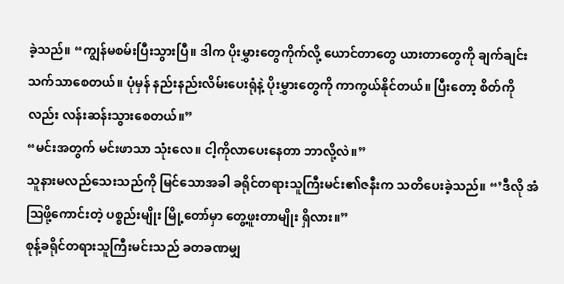ခဲ့သည်။ “ကျွန်မစမ်းပြီးသွားပြီ။ ဒါက ပိုးမွှားတွေကိုက်လို့ ယောင်တာတွေ ယားတာတွေကို ချက်ချင်းသက်သာစေတယ်။ ပုံမှန် နည်းနည်းလိမ်းပေးရုံနဲ့ ပိုးမွှားတွေကို ကာကွယ်နိုင်တယ်။ ပြီးတော့ စိတ်ကိုလည်း လန်းဆန်းသွားစေတယ်။”
“မင်းအတွက် မင်းဖာသာ သုံးလေ။ ငါ့ကိုလာပေးနေတာ ဘာလို့လဲ။”
သူနားမလည်သေးသည်ကို မြင်သောအခါ ခရိုင်တရားသူကြီးမင်း၏ဇနီးက သတိပေးခဲ့သည်။ “’ဒီလို အံဩဖို့ကောင်းတဲ့ ပစ္စည်းမျိုး မြို့တော်မှာ တွေ့ဖူးတာမျိုး ရှိလား။”
စုန့်ခရိုင်တရားသူကြီးမင်းသည် ခတခဏမျှ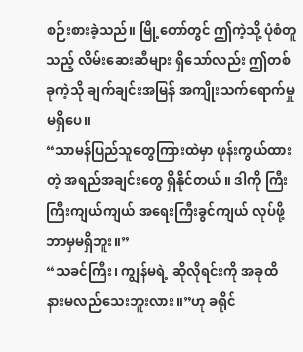စဉ်းစားခဲ့သည်။ မြို့တော်တွင် ဤကဲ့သို့ ပုံစံတူသည့် လိမ်းဆေးဆီများ ရှိသော်လည်း ဤတစ်ခုကဲ့သို ချက်ချင်းအမြန် အကျိုးသက်ရောက်မှု မရှိပေ။
“သာမန်ပြည်သူတွေကြားထဲမှာ ဖုန်းကွယ်ထားတဲ့ အရည်အချင်းတွေ ရှိနိုင်တယ်။ ဒါကို ကြီးကြီးကျယ်ကျယ် အရေးကြီးခွင်ကျယ် လုပ်ဖို့ ဘာမှမရှိဘူး။”
“သခင်ကြီး၊ ကျွန်မရဲ့ ဆိုလိုရင်းကို အခုထိ နားမလည်သေးဘူးလား။”ဟု ခရိုင်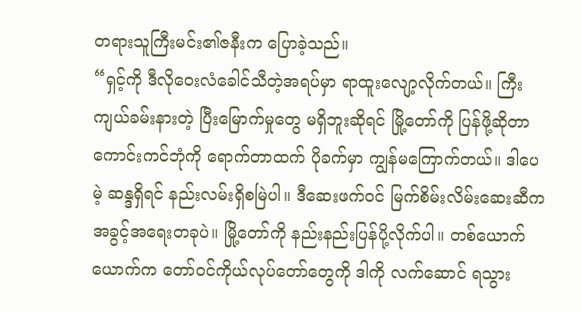တရားသူကြီးမင်း၏ဇနီးက ပြောခဲ့သည်။
“ရှင့်ကို ဒီလိုဝေးလံခေါင်သီတဲ့အရပ်မှာ ရာထူးလျော့လိုက်တယ်။ ကြီးကျယ်ခမ်းနားတဲ့ ပြီးမြောက်မှုတွေ မရှိဘူးဆိုရင် မြို့တော်ကို ပြန်ဖို့ဆိုတာ ကောင်းကင်ဘုံကို ရောက်တာထက် ပိုခက်မှာ ကျွန်မကြောက်တယ်။ ဒါပေမဲ့ ဆန္ဒရှိရင် နည်းလမ်းရှိစမြဲပါ။ ဒီဆေးဖက်ဝင် မြက်စိမ်းလိမ်းဆေးဆီက အခွင့်အရေးတခုပဲ။ မြို့တော်ကို နည်းနည်းပြန်ပို့လိုက်ပါ။ တစ်ယောက်ယောက်က တော်ဝင်ကိုယ်လုပ်တော်တွေကို ဒါကို လက်ဆောင် ရသွား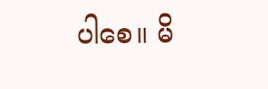ပါစေ။ မိ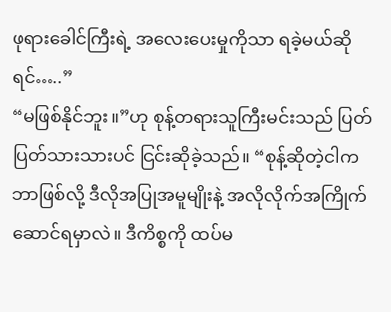ဖုရားခေါင်ကြီးရဲ့ အလေးပေးမှုကိုသာ ရခဲ့မယ်ဆိုရင်…..”
“မဖြစ်နိုင်ဘူး။”ဟု စုန့်တရားသူကြီးမင်းသည် ပြတ်ပြတ်သားသားပင် ငြင်းဆိုခဲ့သည်။ “စုန့်ဆိုတဲ့ငါက ဘာဖြစ်လို့ ဒီလိုအပြုအမူမျိုးနဲ့ အလိုလိုက်အကြိုက်ဆောင်ရမှာလဲ။ ဒီကိစ္စကို ထပ်မ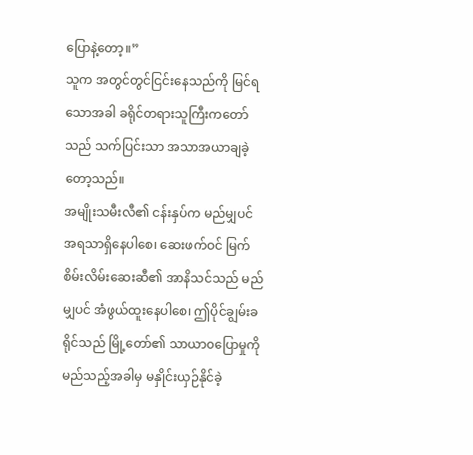ပြောနဲ့တော့။”
သူက အတွင်တွင်ငြင်းနေသည်ကို မြင်ရသောအခါ ခရိုင်တရားသူကြီးကတော်သည် သက်ပြင်းသာ အသာအယာချခဲ့တော့သည်။
အမျိုးသမီးလီ၏ ငန်းနှပ်က မည်မျှပင် အရသာရှိနေပါစေ၊ ဆေးဖက်ဝင် မြက်စိမ်းလိမ်းဆေးဆီ၏ အာနိသင်သည် မည်မျှပင် အံဖွယ်ထူးနေပါစေ၊ ဤပိုင်ချွမ်းခရိုင်သည် မြို့တော်၏ သာယာ၀ပြောမှုကို မည်သည့်အခါမှ မနှိုင်းယှဉ်နိုင်ခဲ့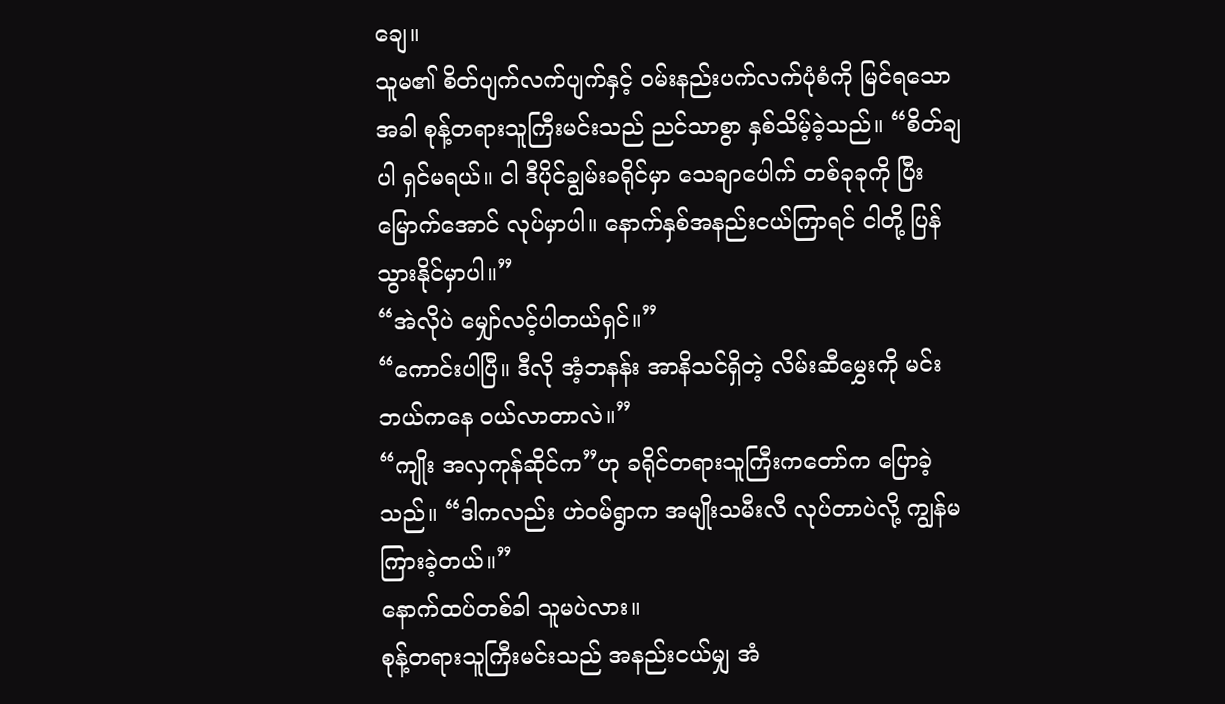ချေ။
သူမ၏ စိတ်ပျက်လက်ပျက်နှင့် ဝမ်းနည်းပက်လက်ပုံစံကို မြင်ရသောအခါ စုန့်တရားသူကြီးမင်းသည် ညင်သာစွာ နှစ်သိမ့်ခဲ့သည်။ “စိတ်ချပါ ရှင်မရယ်။ ငါ ဒီပိုင်ချွမ်းခရိုင်မှာ သေချာပေါက် တစ်ခုခုကို ပြီးမြောက်အောင် လုပ်မှာပါ။ နောက်နှစ်အနည်းငယ်ကြာရင် ငါတို့ ပြန်သွားနိုင်မှာပါ။”
“အဲလိုပဲ မျှော်လင့်ပါတယ်ရှင်။”
“ကောင်းပါပြီ။ ဒီလို အံ့ဘနန်း အာနိသင်ရှိတဲ့ လိမ်းဆီမွှေးကို မင်း ဘယ်ကနေ ဝယ်လာတာလဲ။”
“ကျိုး အလှကုန်ဆိုင်က”ဟု ခရိုင်တရားသူကြီးကတော်က ပြောခဲ့သည်။ “ဒါကလည်း ဟဲဝမ်ရွာက အမျိုးသမီးလီ လုပ်တာပဲလို့ ကျွန်မကြားခဲ့တယ်။”
နောက်ထပ်တစ်ခါ သူမပဲလား။
စုန့်တရားသူကြီးမင်းသည် အနည်းငယ်မျှ အံ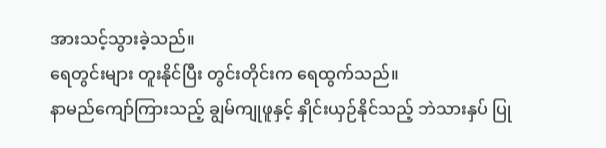အားသင့်သွားခဲ့သည်။
ရေတွင်းများ တူးနိုင်ပြီး တွင်းတိုင်းက ရေထွက်သည်။
နာမည်ကျော်ကြားသည့် ချွမ်ကျုဖူနှင့် နှိုင်းယှဉ်နိုင်သည့် ဘဲသားနှပ် ပြု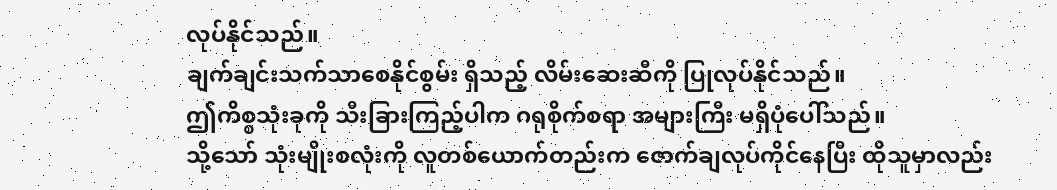လုပ်နိုင်သည်။
ချက်ချင်းသက်သာစေနိုင်စွမ်း ရှိသည့် လိမ်းဆေးဆီကို ပြုလုပ်နိုင်သည်။
ဤကိစ္စသုံးခုကို သီးခြားကြည့်ပါက ဂရုစိုက်စရာ အများကြီး မရှိပုံပေါ်သည်။
သို့သော် သုံးမျိုးစလုံးကို လူတစ်ယောက်တည်းက ဇောက်ချလုပ်ကိုင်နေပြီး ထိုသူမှာလည်း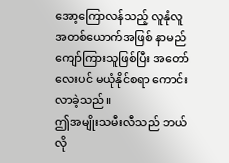အော့ကြောလန်သည့် လူနုံလူအတစ်ယောက်အဖြစ် နာမည်ကျော်ကြားသူဖြစ်ပြီး အတော်လေးပင် မယုံနိုင်စရာ ကောင်းလာခဲ့သည်။
ဤအမျိုးသမီးလီသည် ဘယ်လို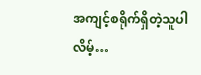အကျင့်စရိုက်ရှိတဲ့သူပါလိမ့်…